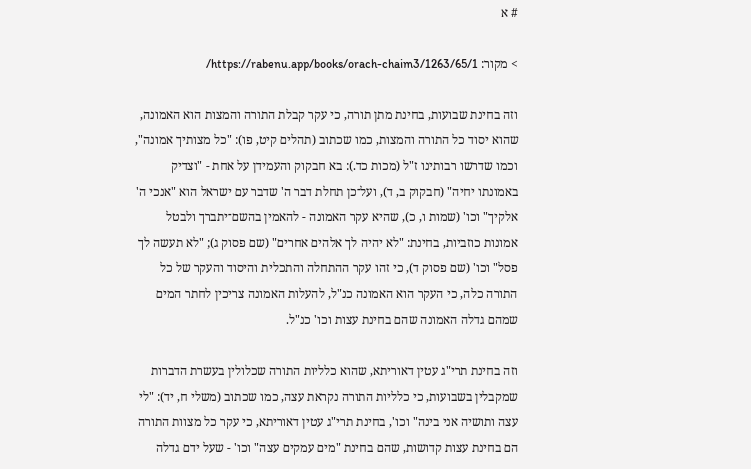# א

> מקור: https://rabenu.app/books/orach-chaim3/1263/65/1/

וזה בחינת שבועות, בחינת מתן תורה, כי עקר קבלת התורה והמצות הוא האמונה, שהוא יסוד כל התורה והמצות, כמו שכתוב (תהלים קיט, פו): "כל מצותיך אמונה", וכמו שדרשו רבותינו ז"ל (מכות כד.): בא חבקוק והעמידן על אחת - "וצדיק באמונתו יחיה" (חבקוק ב, ד), ועל־כן תחלת דבר ה' שדבר עם ישראל הוא "אנכי ה' אלקיך" וכו' (שמות ו, כ), שהיא עקר האמונה - להאמין בהשם־יתברך ולבטל אמונות כוזביות, בחינת: "לא יהיה לך אלהים אחרים" (שם פסוק ג); "לא תעשה לך פסל" וכו' (שם פסוק ד), כי זהו עקר ההתחלה והתכלית והיסוד והעקר של כל התורה כלה, כי העקר הוא האמונה כנ"ל, להעלות האמונה צריכין לחתר המים שמהם גדלה האמונה שהם בחינת עצות וכו' כנ"ל.

וזה בחינת תרי"ג עטין דאוריתא, שהוא כלליות התורה שכלולין בעשרת הדברות שמקבלין בשבועות, כי כלליות התורה נקראת עצה, כמו שכתוב (משלי ח, יד): "לי עצה ותושיה אני בינה" וכו', בחינת תרי"ג עטין דאוריתא, כי עקר כל מצוות התורה הם בחינת עצות קדושות, שהם בחינת "מים עמקים עצה" וכו' - שעל ידם גדלה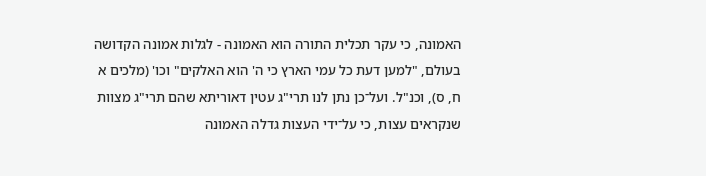האמונה, כי עקר תכלית התורה הוא האמונה - לגלות אמונה הקדושה בעולם, "למען דעת כל עמי הארץ כי ה' הוא האלקים" וכו' (מלכים א ח, ס), וכנ"ל. ועל־כן נתן לנו תרי"ג עטין דאוריתא שהם תרי"ג מצוות שנקראים עצות, כי על־ידי העצות גדלה האמונה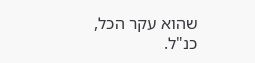שהוא עקר הכל, כנ"ל.